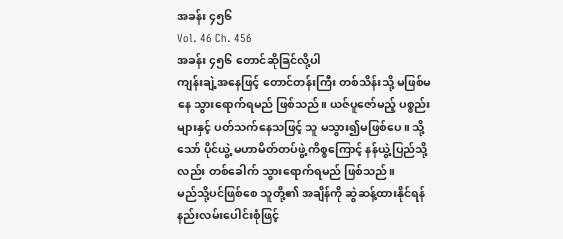အခန်း ၄၅၆
Vol. 46 Ch. 456
အခန်း ၄၅၆ တောင်ဆိုခြင်လို့ပါ
ကျန်းချဲ့အနေဖြင့် တောင်တန်းကြီး တစ်သိန်းသို့ မဖြစ်မနေ သွားရောက်ရမည် ဖြစ်သည်။ ယဇ်ပူဇော်မည့် ပစ္စည်းများနှင့် ပတ်သက်နေသဖြင့် သူ မသွား၍မဖြစ်ပေ။ သို့သော် ပိုင်ယွဲ့ မဟာမိတ်တပ်ဖွဲ့ ကိစ္စကြောင့် နန်ယွဲ့ပြည်သို့လည်း တစ်ခေါက် သွားရောက်ရမည် ဖြစ်သည်။
မည်သို့ပင်ဖြစ်စေ သူတို့၏ အချိန်ကို ဆွဲဆန့်ထားနိုင်ရန် နည်းလမ်းပေါင်းစုံဖြင့်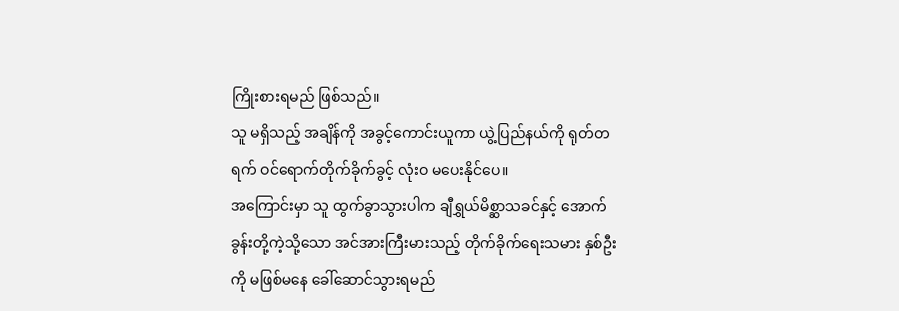ကြိုးစားရမည် ဖြစ်သည်။
သူ မရှိသည့် အချိန်ကို အခွင့်ကောင်းယူကာ ယွဲ့ပြည်နယ်ကို ရုတ်တရက် ဝင်ရောက်တိုက်ခိုက်ခွင့် လုံးဝ မပေးနိုင်ပေ။
အကြောင်းမှာ သူ ထွက်ခွာသွားပါက ချီရွှယ်မိစ္ဆာသခင်နှင့် အောက်ခွန်းတို့ကဲ့သို့သော အင်အားကြီးမားသည့် တိုက်ခိုက်ရေးသမား နှစ်ဦးကို မဖြစ်မနေ ခေါ်ဆောင်သွားရမည်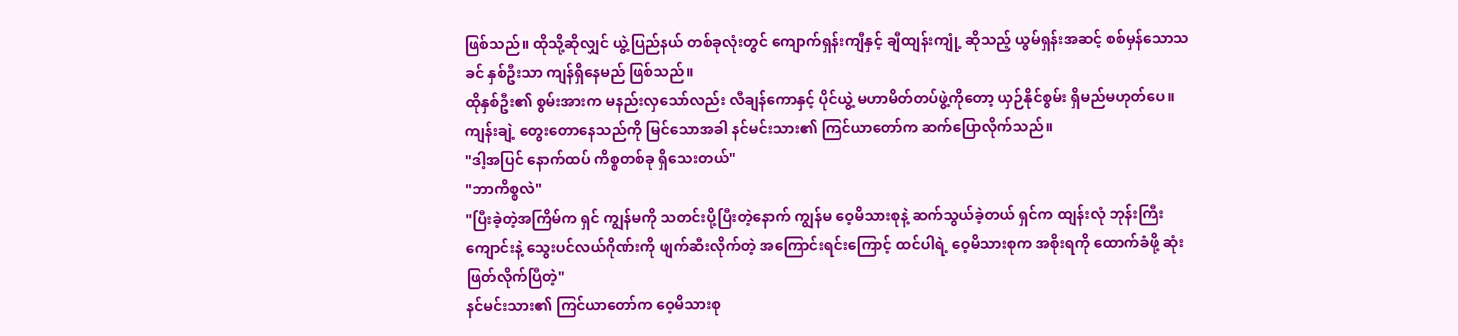ဖြစ်သည်။ ထိုသို့ဆိုလျှင် ယွဲ့ပြည်နယ် တစ်ခုလုံးတွင် ကျောက်ရှန်းကျီနှင့် ချီထျန်းကျုံ့ ဆိုသည့် ယွမ်ရှန်းအဆင့် စစ်မှန်သောသခင် နှစ်ဦးသာ ကျန်ရှိနေမည် ဖြစ်သည်။
ထိုနှစ်ဦး၏ စွမ်းအားက မနည်းလှသော်လည်း လီချန်ကောနှင့် ပိုင်ယွဲ့ မဟာမိတ်တပ်ဖွဲ့ကိုတော့ ယှဉ်နိုင်စွမ်း ရှိမည်မဟုတ်ပေ။
ကျန်းချဲ့ တွေးတောနေသည်ကို မြင်သောအခါ နင်မင်းသား၏ ကြင်ယာတော်က ဆက်ပြောလိုက်သည်။
"ဒါ့အပြင် နောက်ထပ် ကိစ္စတစ်ခု ရှိသေးတယ်"
"ဘာကိစ္စလဲ"
"ပြီးခဲ့တဲ့အကြိမ်က ရှင် ကျွန်မကို သတင်းပို့ပြီးတဲ့နောက် ကျွန်မ ဝေ့မိသားစုနဲ့ ဆက်သွယ်ခဲ့တယ် ရှင်က ထျန်းလုံ ဘုန်းကြီးကျောင်းနဲ့ သွေးပင်လယ်ဂိုဏ်းကို ဖျက်ဆီးလိုက်တဲ့ အကြောင်းရင်းကြောင့် ထင်ပါရဲ့ ဝေ့မိသားစုက အစိုးရကို ထောက်ခံဖို့ ဆုံးဖြတ်လိုက်ပြီတဲ့"
နင်မင်းသား၏ ကြင်ယာတော်က ဝေ့မိသားစု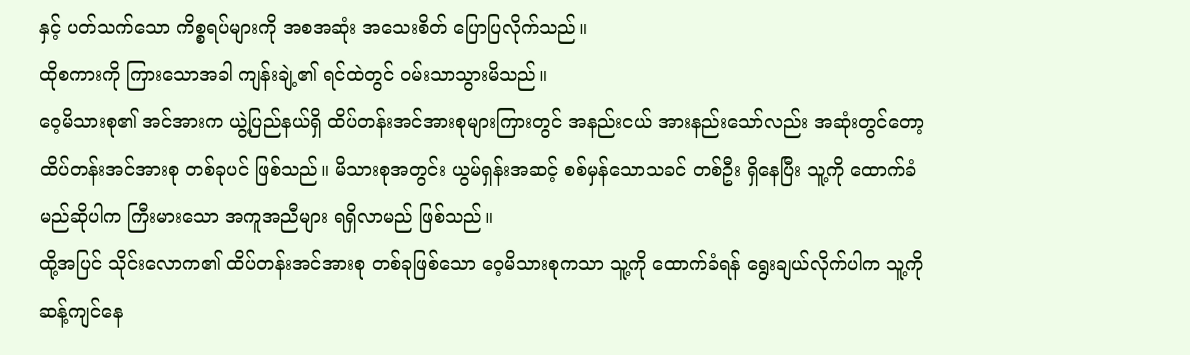နှင့် ပတ်သက်သော ကိစ္စရပ်များကို အစအဆုံး အသေးစိတ် ပြောပြလိုက်သည်။
ထိုစကားကို ကြားသောအခါ ကျန်းချဲ့၏ ရင်ထဲတွင် ဝမ်းသာသွားမိသည်။
ဝေ့မိသားစု၏ အင်အားက ယွဲ့ပြည်နယ်ရှိ ထိပ်တန်းအင်အားစုများကြားတွင် အနည်းငယ် အားနည်းသော်လည်း အဆုံးတွင်တော့ ထိပ်တန်းအင်အားစု တစ်ခုပင် ဖြစ်သည်။ မိသားစုအတွင်း ယွမ်ရှန်းအဆင့် စစ်မှန်သောသခင် တစ်ဦး ရှိနေပြီး သူ့ကို ထောက်ခံမည်ဆိုပါက ကြီးမားသော အကူအညီများ ရရှိလာမည် ဖြစ်သည်။
ထို့အပြင် သိုင်းလောက၏ ထိပ်တန်းအင်အားစု တစ်ခုဖြစ်သော ဝေ့မိသားစုကသာ သူ့ကို ထောက်ခံရန် ရွေးချယ်လိုက်ပါက သူ့ကို ဆန့်ကျင်နေ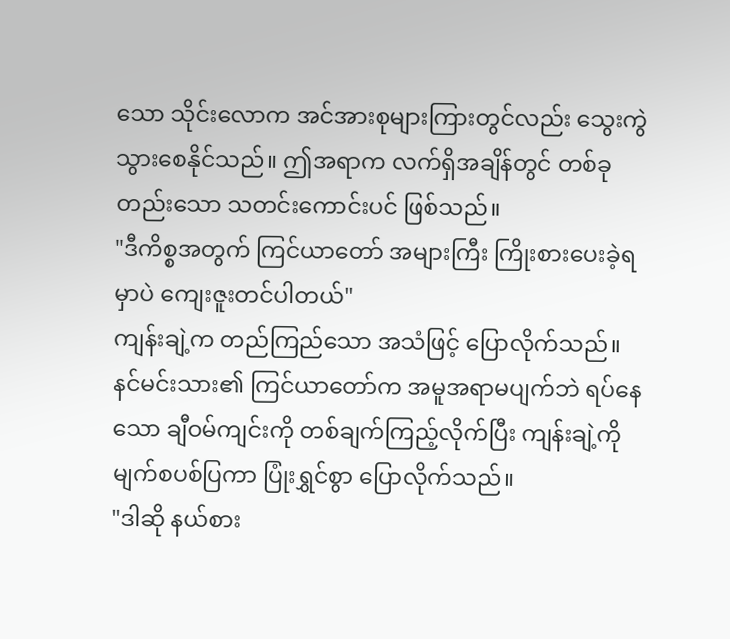သော သိုင်းလောက အင်အားစုများကြားတွင်လည်း သွေးကွဲသွားစေနိုင်သည်။ ဤအရာက လက်ရှိအချိန်တွင် တစ်ခုတည်းသော သတင်းကောင်းပင် ဖြစ်သည်။
"ဒီကိစ္စအတွက် ကြင်ယာတော် အများကြီး ကြိုးစားပေးခဲ့ရမှာပဲ ကျေးဇူးတင်ပါတယ်"
ကျန်းချဲ့က တည်ကြည်သော အသံဖြင့် ပြောလိုက်သည်။
နင်မင်းသား၏ ကြင်ယာတော်က အမူအရာမပျက်ဘဲ ရပ်နေသော ချီဝမ်ကျင်းကို တစ်ချက်ကြည့်လိုက်ပြီး ကျန်းချဲ့ကို မျက်စပစ်ပြကာ ပြုံးရွှင်စွာ ပြောလိုက်သည်။
"ဒါဆို နယ်စား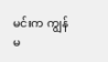မင်းက ကျွန်မ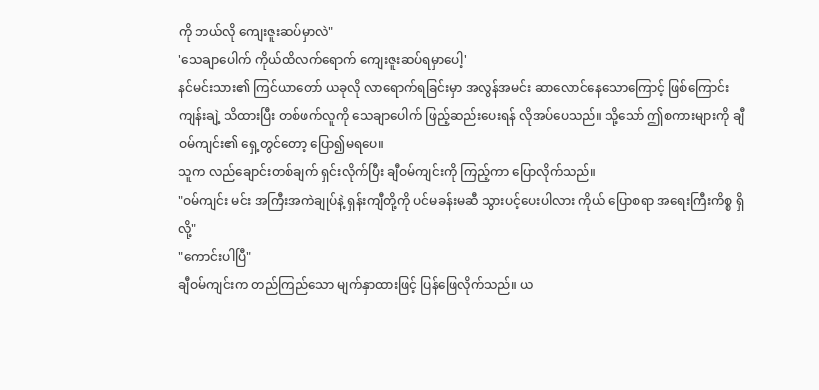ကို ဘယ်လို ကျေးဇူးဆပ်မှာလဲ"
'သေချာပေါက် ကိုယ်ထိလက်ရောက် ကျေးဇူးဆပ်ရမှာပေါ့'
နင်မင်းသား၏ ကြင်ယာတော် ယခုလို လာရောက်ရခြင်းမှာ အလွန်အမင်း ဆာလောင်နေသောကြောင့် ဖြစ်ကြောင်း ကျန်းချဲ့ သိထားပြီး တစ်ဖက်လူကို သေချာပေါက် ဖြည့်ဆည်းပေးရန် လိုအပ်ပေသည်။ သို့သော် ဤစကားများကို ချီဝမ်ကျင်း၏ ရှေ့တွင်တော့ ပြော၍မရပေ။
သူက လည်ချောင်းတစ်ချက် ရှင်းလိုက်ပြီး ချီဝမ်ကျင်းကို ကြည့်ကာ ပြောလိုက်သည်။
"ဝမ်ကျင်း မင်း အကြီးအကဲချုပ်နဲ့ ရှန်းကျီတို့ကို ပင်မခန်းမဆီ သွားပင့်ပေးပါလား ကိုယ် ပြောစရာ အရေးကြီးကိစ္စ ရှိလို့"
"ကောင်းပါပြီ"
ချီဝမ်ကျင်းက တည်ကြည်သော မျက်နှာထားဖြင့် ပြန်ဖြေလိုက်သည်။ ယ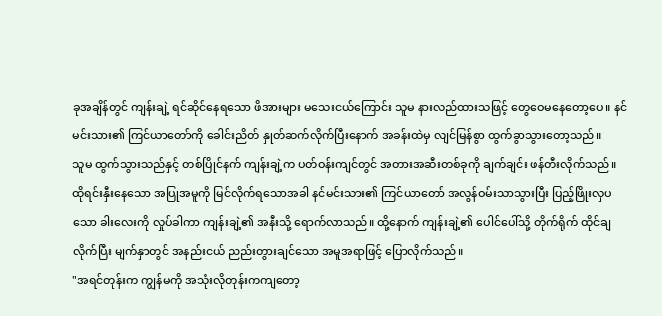ခုအချိန်တွင် ကျန်းချဲ့ ရင်ဆိုင်နေရသော ဖိအားများ မသေးငယ်ကြောင်း သူမ နားလည်ထားသဖြင့် တွေဝေမနေတော့ပေ။ နင်မင်းသား၏ ကြင်ယာတော်ကို ခေါင်းညိတ် နှုတ်ဆက်လိုက်ပြီးနောက် အခန်းထဲမှ လျင်မြန်စွာ ထွက်ခွာသွားတော့သည်။
သူမ ထွက်သွားသည်နှင့် တစ်ပြိုင်နက် ကျန်းချဲ့က ပတ်ဝန်းကျင်တွင် အတားအဆီးတစ်ခုကို ချက်ချင်း ဖန်တီးလိုက်သည်။
ထိုရင်းနှီးနေသော အပြုအမူကို မြင်လိုက်ရသောအခါ နင်မင်းသား၏ ကြင်ယာတော် အလွန်ဝမ်းသာသွားပြီး ပြည့်ဖြိုးလှပသော ခါးလေးကို လှုပ်ခါကာ ကျန်းချဲ့၏ အနီးသို့ ရောက်လာသည်။ ထို့နောက် ကျန်းချဲ့၏ ပေါင်ပေါ်သို့ တိုက်ရိုက် ထိုင်ချလိုက်ပြီး မျက်နှာတွင် အနည်းငယ် ညည်းတွားချင်သော အမူအရာဖြင့် ပြောလိုက်သည်။
"အရင်တုန်းက ကျွန်မကို အသုံးလိုတုန်းကကျတော့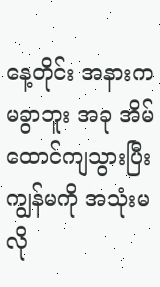နေ့တိုင်း အနားက မခွာဘူး အခု အိမ်ထောင်ကျသွားပြီး ကျွန်မကို အသုံးမလို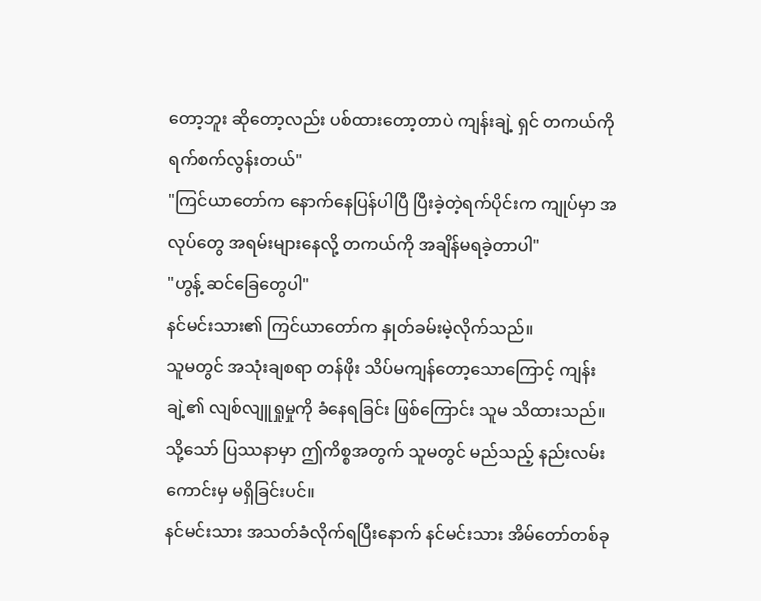တော့ဘူး ဆိုတော့လည်း ပစ်ထားတော့တာပဲ ကျန်းချဲ့ ရှင် တကယ်ကို ရက်စက်လွန်းတယ်"
"ကြင်ယာတော်က နောက်နေပြန်ပါပြီ ပြီးခဲ့တဲ့ရက်ပိုင်းက ကျုပ်မှာ အလုပ်တွေ အရမ်းများနေလို့ တကယ်ကို အချိန်မရခဲ့တာပါ"
"ဟွန့် ဆင်ခြေတွေပါ"
နင်မင်းသား၏ ကြင်ယာတော်က နှုတ်ခမ်းမဲ့လိုက်သည်။
သူမတွင် အသုံးချစရာ တန်ဖိုး သိပ်မကျန်တော့သောကြောင့် ကျန်းချဲ့၏ လျစ်လျူရှုမှုကို ခံနေရခြင်း ဖြစ်ကြောင်း သူမ သိထားသည်။ သို့သော် ပြဿနာမှာ ဤကိစ္စအတွက် သူမတွင် မည်သည့် နည်းလမ်းကောင်းမှ မရှိခြင်းပင်။
နင်မင်းသား အသတ်ခံလိုက်ရပြီးနောက် နင်မင်းသား အိမ်တော်တစ်ခု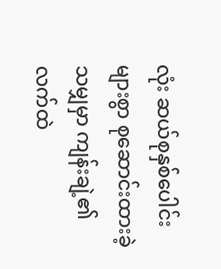လုံး ဆယ်စုနှစ်ပေါင်းများစွာ စုဆောင်းထားခဲ့သမျှမှာ ကျန်းချဲ့၏ လက်ထဲ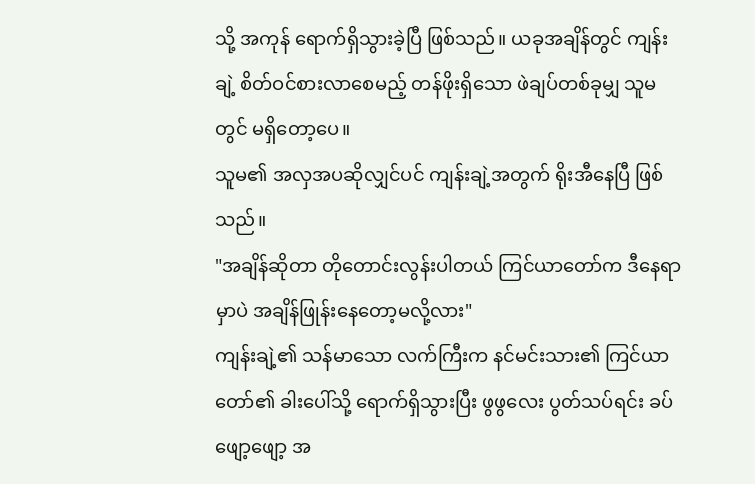သို့ အကုန် ရောက်ရှိသွားခဲ့ပြီ ဖြစ်သည်။ ယခုအချိန်တွင် ကျန်းချဲ့ စိတ်ဝင်စားလာစေမည့် တန်ဖိုးရှိသော ဖဲချပ်တစ်ခုမျှ သူမတွင် မရှိတော့ပေ။
သူမ၏ အလှအပဆိုလျှင်ပင် ကျန်းချဲ့အတွက် ရိုးအီနေပြီ ဖြစ်သည်။
"အချိန်ဆိုတာ တိုတောင်းလွန်းပါတယ် ကြင်ယာတော်က ဒီနေရာမှာပဲ အချိန်ဖြုန်းနေတော့မလို့လား"
ကျန်းချဲ့၏ သန်မာသော လက်ကြီးက နင်မင်းသား၏ ကြင်ယာတော်၏ ခါးပေါ်သို့ ရောက်ရှိသွားပြီး ဖွဖွလေး ပွတ်သပ်ရင်း ခပ်ဖျော့ဖျော့ အ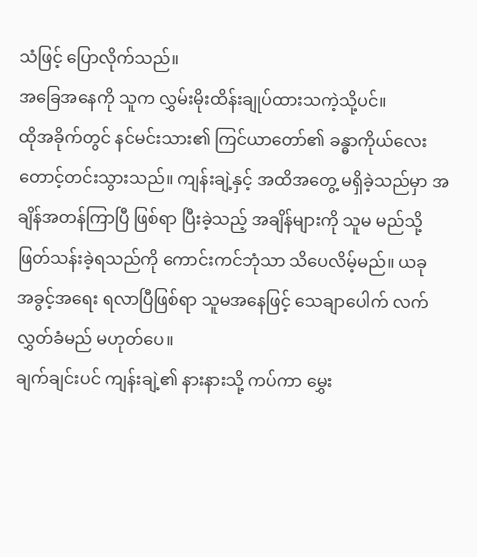သံဖြင့် ပြောလိုက်သည်။
အခြေအနေကို သူက လွှမ်းမိုးထိန်းချုပ်ထားသကဲ့သို့ပင်။
ထိုအခိုက်တွင် နင်မင်းသား၏ ကြင်ယာတော်၏ ခန္ဓာကိုယ်လေး တောင့်တင်းသွားသည်။ ကျန်းချဲ့နှင့် အထိအတွေ့ မရှိခဲ့သည်မှာ အချိန်အတန်ကြာပြီ ဖြစ်ရာ ပြီးခဲ့သည့် အချိန်များကို သူမ မည်သို့ ဖြတ်သန်းခဲ့ရသည်ကို ကောင်းကင်ဘုံသာ သိပေလိမ့်မည်။ ယခု အခွင့်အရေး ရလာပြီဖြစ်ရာ သူမအနေဖြင့် သေချာပေါက် လက်လွှတ်ခံမည် မဟုတ်ပေ။
ချက်ချင်းပင် ကျန်းချဲ့၏ နားနားသို့ ကပ်ကာ မွှေး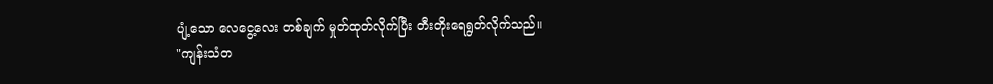ပျံ့သော လေငွေ့လေး တစ်ချက် မှုတ်ထုတ်လိုက်ပြီး တီးတိုးရေရွတ်လိုက်သည်။
"ကျန်းသံတ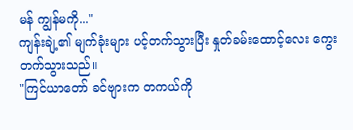မန် ကျွန်မကို..."
ကျန်းချဲ့၏ မျက်ခုံးများ ပင့်တက်သွားပြီး နှုတ်ခမ်းထောင့်လေး ကွေးတက်သွားသည်။
"ကြင်ယာတော် ခင်ဗျားက တကယ်ကို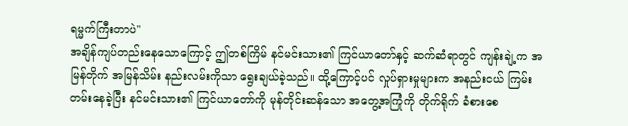ရမ္မက်ကြီးတာပဲ"
အချိန်ကျပ်တည်းနေသောကြောင့် ဤတစ်ကြိမ် နင်မင်းသား၏ ကြင်ယာတော်နှင့် ဆက်ဆံရာတွင် ကျန်းချဲ့က အမြန်တိုက် အမြန်သိမ်း နည်းလမ်းကိုသာ ရွေးချယ်ခဲ့သည်။ ထို့ကြောင့်ပင် လှုပ်ရှားမှုများက အနည်းငယ် ကြမ်းတမ်းနေခဲ့ပြီး နင်မင်းသား၏ ကြင်ယာတော်ကို မုန်တိုင်းဆန်သော အတွေ့အကြုံကို တိုက်ရိုက် ခံစားစေ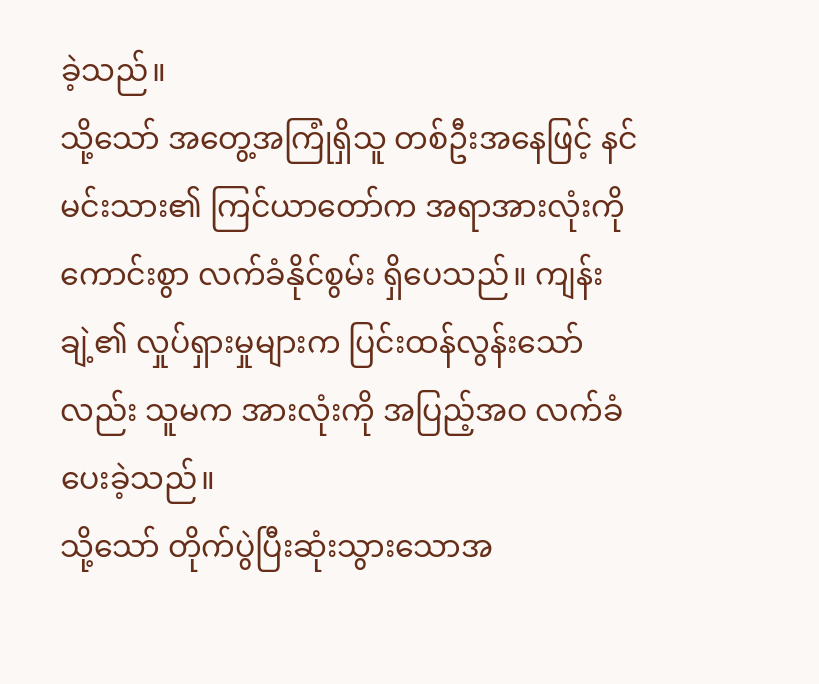ခဲ့သည်။
သို့သော် အတွေ့အကြုံရှိသူ တစ်ဦးအနေဖြင့် နင်မင်းသား၏ ကြင်ယာတော်က အရာအားလုံးကို ကောင်းစွာ လက်ခံနိုင်စွမ်း ရှိပေသည်။ ကျန်းချဲ့၏ လှုပ်ရှားမှုများက ပြင်းထန်လွန်းသော်လည်း သူမက အားလုံးကို အပြည့်အဝ လက်ခံပေးခဲ့သည်။
သို့သော် တိုက်ပွဲပြီးဆုံးသွားသောအ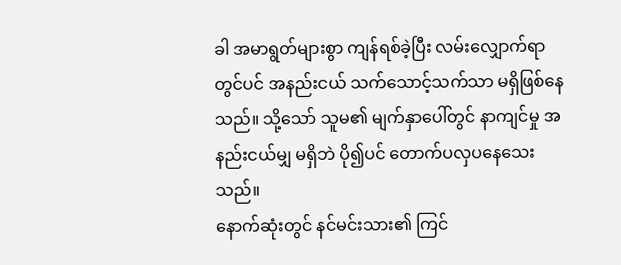ခါ အမာရွတ်များစွာ ကျန်ရစ်ခဲ့ပြီး လမ်းလျှောက်ရာတွင်ပင် အနည်းငယ် သက်သောင့်သက်သာ မရှိဖြစ်နေသည်။ သို့သော် သူမ၏ မျက်နှာပေါ်တွင် နာကျင်မှု အနည်းငယ်မျှ မရှိဘဲ ပို၍ပင် တောက်ပလှပနေသေးသည်။
နောက်ဆုံးတွင် နင်မင်းသား၏ ကြင်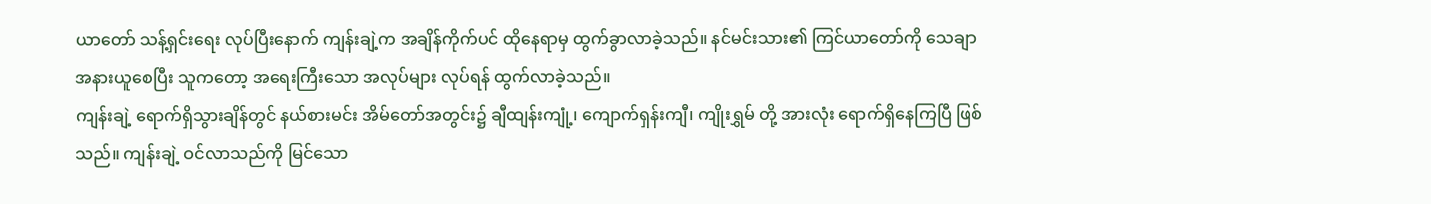ယာတော် သန့်ရှင်းရေး လုပ်ပြီးနောက် ကျန်းချဲ့က အချိန်ကိုက်ပင် ထိုနေရာမှ ထွက်ခွာလာခဲ့သည်။ နင်မင်းသား၏ ကြင်ယာတော်ကို သေချာ အနားယူစေပြီး သူကတော့ အရေးကြီးသော အလုပ်များ လုပ်ရန် ထွက်လာခဲ့သည်။
ကျန်းချဲ့ ရောက်ရှိသွားချိန်တွင် နယ်စားမင်း အိမ်တော်အတွင်း၌ ချီထျန်းကျုံ့၊ ကျောက်ရှန်းကျီ၊ ကျိုးရွှမ် တို့ အားလုံး ရောက်ရှိနေကြပြီ ဖြစ်သည်။ ကျန်းချဲ့ ဝင်လာသည်ကို မြင်သော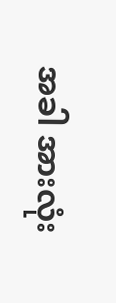အခါ အားလုံး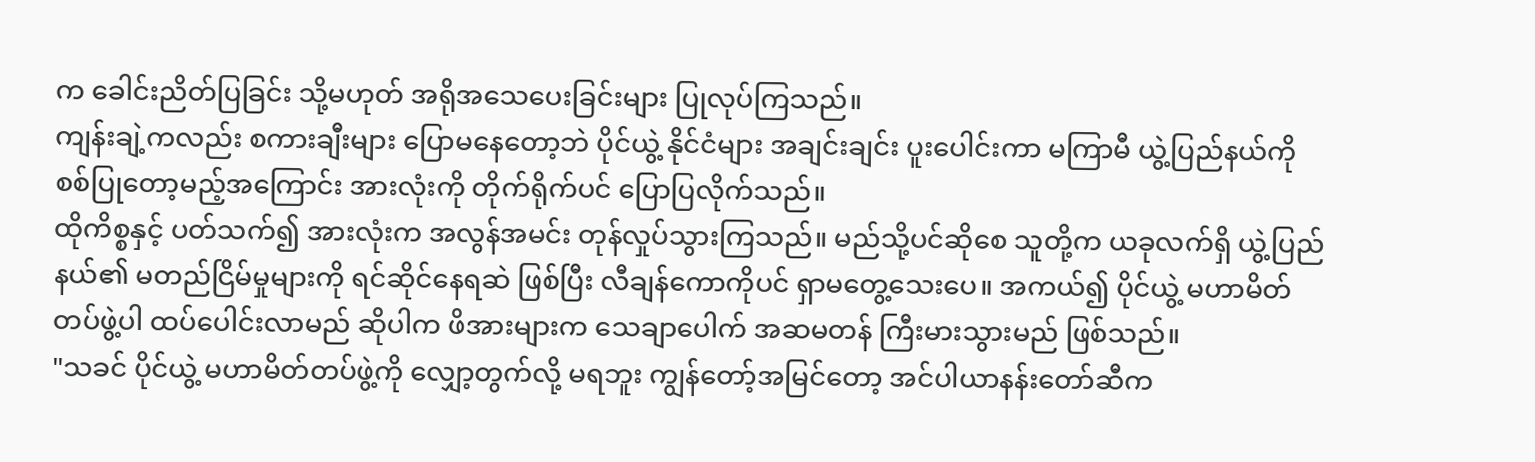က ခေါင်းညိတ်ပြခြင်း သို့မဟုတ် အရိုအသေပေးခြင်းများ ပြုလုပ်ကြသည်။
ကျန်းချဲ့ကလည်း စကားချီးများ ပြောမနေတော့ဘဲ ပိုင်ယွဲ့ နိုင်ငံများ အချင်းချင်း ပူးပေါင်းကာ မကြာမီ ယွဲ့ပြည်နယ်ကို စစ်ပြုတော့မည့်အကြောင်း အားလုံးကို တိုက်ရိုက်ပင် ပြောပြလိုက်သည်။
ထိုကိစ္စနှင့် ပတ်သက်၍ အားလုံးက အလွန်အမင်း တုန်လှုပ်သွားကြသည်။ မည်သို့ပင်ဆိုစေ သူတို့က ယခုလက်ရှိ ယွဲ့ပြည်နယ်၏ မတည်ငြိမ်မှုများကို ရင်ဆိုင်နေရဆဲ ဖြစ်ပြီး လီချန်ကောကိုပင် ရှာမတွေ့သေးပေ။ အကယ်၍ ပိုင်ယွဲ့ မဟာမိတ်တပ်ဖွဲ့ပါ ထပ်ပေါင်းလာမည် ဆိုပါက ဖိအားများက သေချာပေါက် အဆမတန် ကြီးမားသွားမည် ဖြစ်သည်။
"သခင် ပိုင်ယွဲ့ မဟာမိတ်တပ်ဖွဲ့ကို လျှော့တွက်လို့ မရဘူး ကျွန်တော့်အမြင်တော့ အင်ပါယာနန်းတော်ဆီက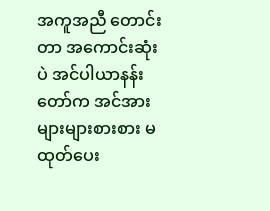အကူအညီ တောင်းတာ အကောင်းဆုံးပဲ အင်ပါယာနန်းတော်က အင်အားများများစားစား မထုတ်ပေး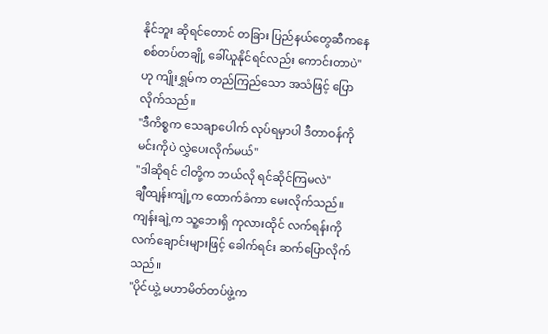နိုင်ဘူး ဆိုရင်တောင် တခြား ပြည်နယ်တွေဆီကနေ စစ်တပ်တချို့ ခေါ်ယူနိုင်ရင်လည်း ကောင်းတာပဲ"
ဟု ကျိုးရွှမ်က တည်ကြည်သော အသံဖြင့် ပြောလိုက်သည်။
"ဒီကိစ္စက သေချာပေါက် လုပ်ရမှာပါ ဒီတာဝန်ကို မင်းကိုပဲ လွှဲပေးလိုက်မယ်"
"ဒါဆိုရင် ငါတို့က ဘယ်လို ရင်ဆိုင်ကြမလဲ"
ချီထျန်းကျုံ့က ထောက်ခံကာ မေးလိုက်သည်။
ကျန်းချဲ့က သူ့ဘေးရှိ ကုလားထိုင် လက်ရန်းကို လက်ချောင်းများဖြင့် ခေါက်ရင်း ဆက်ပြောလိုက်သည်။
"ပိုင်ယွဲ့ မဟာမိတ်တပ်ဖွဲ့က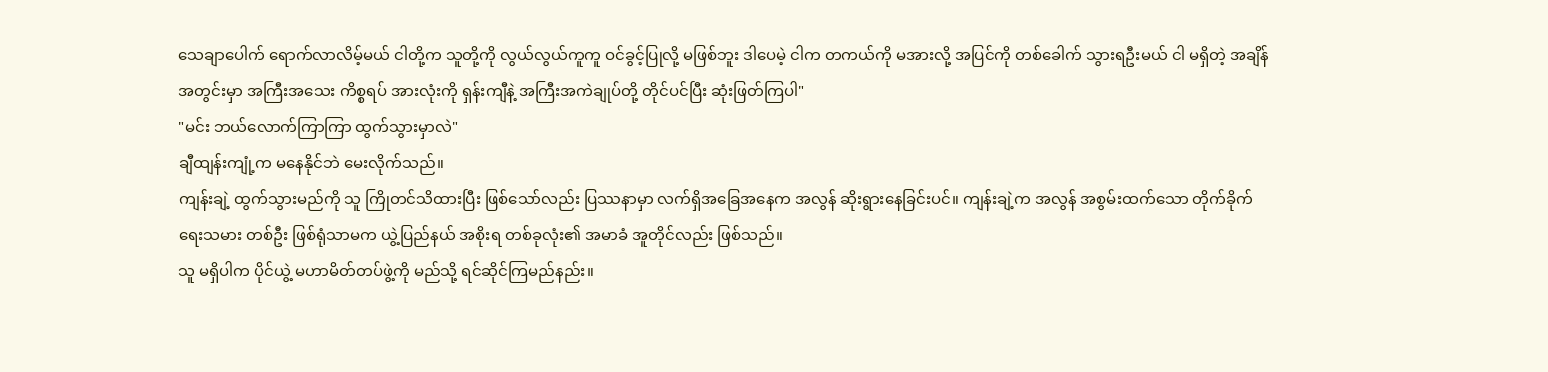သေချာပေါက် ရောက်လာလိမ့်မယ် ငါတို့က သူတို့ကို လွယ်လွယ်ကူကူ ဝင်ခွင့်ပြုလို့ မဖြစ်ဘူး ဒါပေမဲ့ ငါက တကယ်ကို မအားလို့ အပြင်ကို တစ်ခေါက် သွားရဦးမယ် ငါ မရှိတဲ့ အချိန်အတွင်းမှာ အကြီးအသေး ကိစ္စရပ် အားလုံးကို ရှန်းကျီနဲ့ အကြီးအကဲချုပ်တို့ တိုင်ပင်ပြီး ဆုံးဖြတ်ကြပါ"
"မင်း ဘယ်လောက်ကြာကြာ ထွက်သွားမှာလဲ"
ချီထျန်းကျုံ့က မနေနိုင်ဘဲ မေးလိုက်သည်။
ကျန်းချဲ့ ထွက်သွားမည်ကို သူ ကြိုတင်သိထားပြီး ဖြစ်သော်လည်း ပြဿနာမှာ လက်ရှိအခြေအနေက အလွန် ဆိုးရွားနေခြင်းပင်။ ကျန်းချဲ့က အလွန် အစွမ်းထက်သော တိုက်ခိုက်ရေးသမား တစ်ဦး ဖြစ်ရုံသာမက ယွဲ့ပြည်နယ် အစိုးရ တစ်ခုလုံး၏ အမာခံ အူတိုင်လည်း ဖြစ်သည်။
သူ မရှိပါက ပိုင်ယွဲ့ မဟာမိတ်တပ်ဖွဲ့ကို မည်သို့ ရင်ဆိုင်ကြမည်နည်း။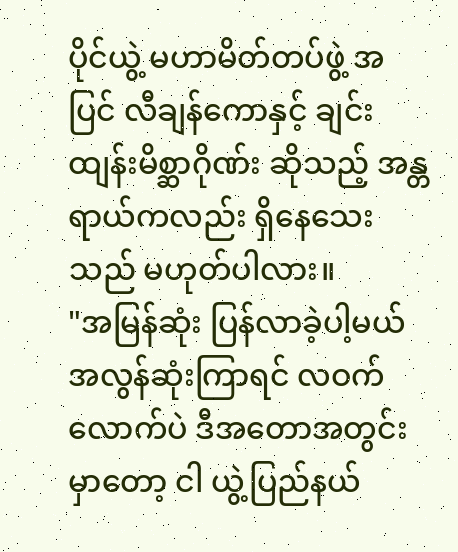ပိုင်ယွဲ့ မဟာမိတ်တပ်ဖွဲ့ အပြင် လီချန်ကောနှင့် ချင်းထျန်းမိစ္ဆာဂိုဏ်း ဆိုသည့် အန္တရာယ်ကလည်း ရှိနေသေးသည် မဟုတ်ပါလား။
"အမြန်ဆုံး ပြန်လာခဲ့ပါ့မယ် အလွန်ဆုံးကြာရင် လဝက်လောက်ပဲ ဒီအတောအတွင်းမှာတော့ ငါ ယွဲ့ပြည်နယ်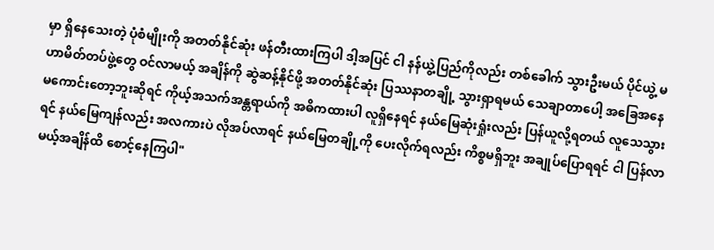မှာ ရှိနေသေးတဲ့ ပုံစံမျိုးကို အတတ်နိုင်ဆုံး ဖန်တီးထားကြပါ ဒါ့အပြင် ငါ နန်ယွဲ့ပြည်ကိုလည်း တစ်ခေါက် သွားဦးမယ် ပိုင်ယွဲ့ မဟာမိတ်တပ်ဖွဲ့တွေ ဝင်လာမယ့် အချိန်ကို ဆွဲဆန့်နိုင်ဖို့ အတတ်နိုင်ဆုံး ပြဿနာတချို့ သွားရှာရမယ် သေချာတာပေါ့ အခြေအနေ မကောင်းတော့ဘူးဆိုရင် ကိုယ့်အသက်အန္တရာယ်ကို အဓိကထားပါ လူရှိနေရင် နယ်မြေဆုံးရှုံးလည်း ပြန်ယူလို့ရတယ် လူသေသွားရင် နယ်မြေကျန်လည်း အလကားပဲ လိုအပ်လာရင် နယ်မြေတချို့ကို ပေးလိုက်ရလည်း ကိစ္စမရှိဘူး အချုပ်ပြောရရင် ငါ ပြန်လာမယ့်အချိန်ထိ စောင့်နေကြပါ"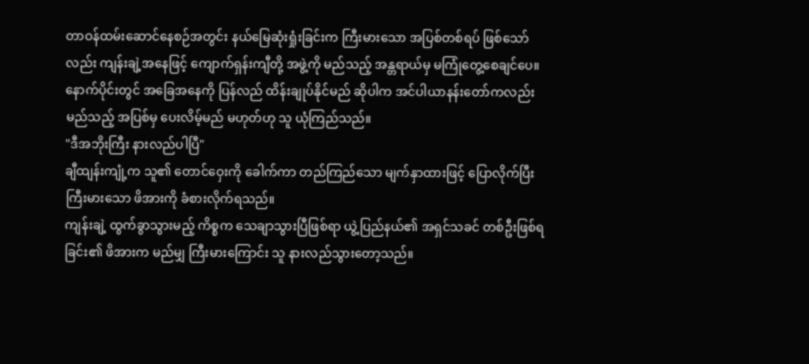တာဝန်ထမ်းဆောင်နေစဉ်အတွင်း နယ်မြေဆုံးရှုံးခြင်းက ကြီးမားသော အပြစ်တစ်ရပ် ဖြစ်သော်လည်း ကျန်းချဲ့အနေဖြင့် ကျောက်ရှန်းကျီတို့ အဖွဲ့ကို မည်သည့် အန္တရာယ်မှ မကြုံတွေ့စေချင်ပေ။ နောက်ပိုင်းတွင် အခြေအနေကို ပြန်လည် ထိန်းချုပ်နိုင်မည် ဆိုပါက အင်ပါယာနန်းတော်ကလည်း မည်သည့် အပြစ်မှ ပေးလိမ့်မည် မဟုတ်ဟု သူ ယုံကြည်သည်။
"ဒီအဘိုးကြီး နားလည်ပါပြီ"
ချီထျန်းကျုံ့က သူ၏ တောင်ဝှေးကို ခေါက်ကာ တည်ကြည်သော မျက်နှာထားဖြင့် ပြောလိုက်ပြီး ကြီးမားသော ဖိအားကို ခံစားလိုက်ရသည်။
ကျန်းချဲ့ ထွက်ခွာသွားမည့် ကိစ္စက သေချာသွားပြီဖြစ်ရာ ယွဲ့ပြည်နယ်၏ အရှင်သခင် တစ်ဦးဖြစ်ရခြင်း၏ ဖိအားက မည်မျှ ကြီးမားကြောင်း သူ နားလည်သွားတော့သည်။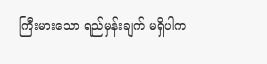ကြီးမားသော ရည်မှန်းချက် မရှိပါက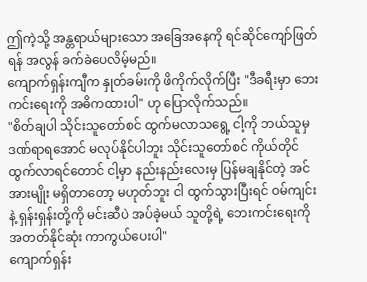ဤကဲ့သို့ အန္တရာယ်များသော အခြေအနေကို ရင်ဆိုင်ကျော်ဖြတ်ရန် အလွန် ခက်ခဲပေလိမ့်မည်။
ကျောက်ရှန်းကျီက နှုတ်ခမ်းကို ဖိကိုက်လိုက်ပြီး "ဒီခရီးမှာ ဘေးကင်းရေးကို အဓိကထားပါ" ဟု ပြောလိုက်သည်။
"စိတ်ချပါ သိုင်းသူတော်စင် ထွက်မလာသရွေ့ ငါ့ကို ဘယ်သူမှ ဒဏ်ရာရအောင် မလုပ်နိုင်ပါဘူး သိုင်းသူတော်စင် ကိုယ်တိုင် ထွက်လာရင်တောင် ငါ့မှာ နည်းနည်းလေးမှ ပြန်မချနိုင်တဲ့ အင်အားမျိုး မရှိတာတော့ မဟုတ်ဘူး ငါ ထွက်သွားပြီးရင် ဝမ်ကျင်းနဲ့ ရှန်းရှန်းတို့ကို မင်းဆီပဲ အပ်ခဲ့မယ် သူတို့ရဲ့ ဘေးကင်းရေးကို အတတ်နိုင်ဆုံး ကာကွယ်ပေးပါ"
ကျောက်ရှန်း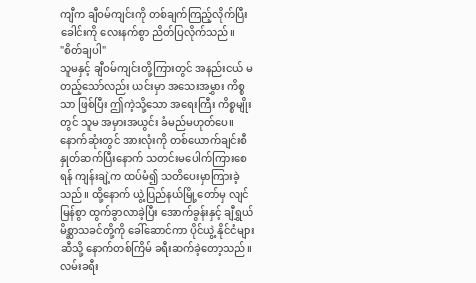ကျီက ချီဝမ်ကျင်းကို တစ်ချက်ကြည့်လိုက်ပြီး ခေါင်းကို လေးနက်စွာ ညိတ်ပြလိုက်သည်။
"စိတ်ချပါ"
သူမနှင့် ချီဝမ်ကျင်းတို့ကြားတွင် အနည်းငယ် မတည့်သော်လည်း ယင်းမှာ အသေးအမွှား ကိစ္စသာ ဖြစ်ပြီး ဤကဲ့သို့သော အရေးကြီး ကိစ္စမျိုးတွင် သူမ အမှားအယွင်း ခံမည်မဟုတ်ပေ။
နောက်ဆုံးတွင် အားလုံးကို တစ်ယောက်ချင်းစီ နှုတ်ဆက်ပြီးနောက် သတင်းမပေါက်ကြားစေရန် ကျန်းချဲ့က ထပ်မံ၍ သတိပေးမှာကြားခဲ့သည်။ ထို့နောက် ယွဲ့ပြည်နယ်မြို့တော်မှ လျင်မြန်စွာ ထွက်ခွာလာခဲ့ပြီး အောက်ခွန်းနှင့် ချီရွှယ်မိစ္ဆာသခင်တို့ကို ခေါ်ဆောင်ကာ ပိုင်ယွဲ့ နိုင်ငံများဆီသို့ နောက်တစ်ကြိမ် ခရီးဆက်ခဲ့တော့သည်။
လမ်းခရီး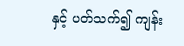နှင့် ပတ်သက်၍ ကျန်း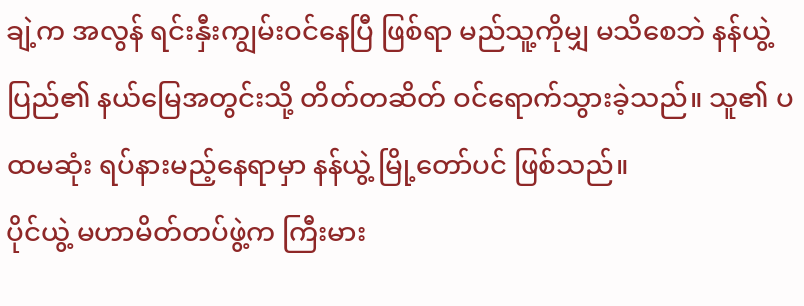ချဲ့က အလွန် ရင်းနှီးကျွမ်းဝင်နေပြီ ဖြစ်ရာ မည်သူ့ကိုမျှ မသိစေဘဲ နန်ယွဲ့ပြည်၏ နယ်မြေအတွင်းသို့ တိတ်တဆိတ် ဝင်ရောက်သွားခဲ့သည်။ သူ၏ ပထမဆုံး ရပ်နားမည့်နေရာမှာ နန်ယွဲ့ မြို့တော်ပင် ဖြစ်သည်။
ပိုင်ယွဲ့ မဟာမိတ်တပ်ဖွဲ့က ကြီးမား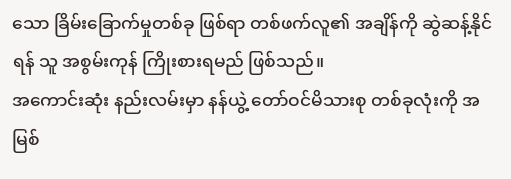သော ခြိမ်းခြောက်မှုတစ်ခု ဖြစ်ရာ တစ်ဖက်လူ၏ အချိန်ကို ဆွဲဆန့်နိုင်ရန် သူ အစွမ်းကုန် ကြိုးစားရမည် ဖြစ်သည်။
အကောင်းဆုံး နည်းလမ်းမှာ နန်ယွဲ့ တော်ဝင်မိသားစု တစ်ခုလုံးကို အမြစ်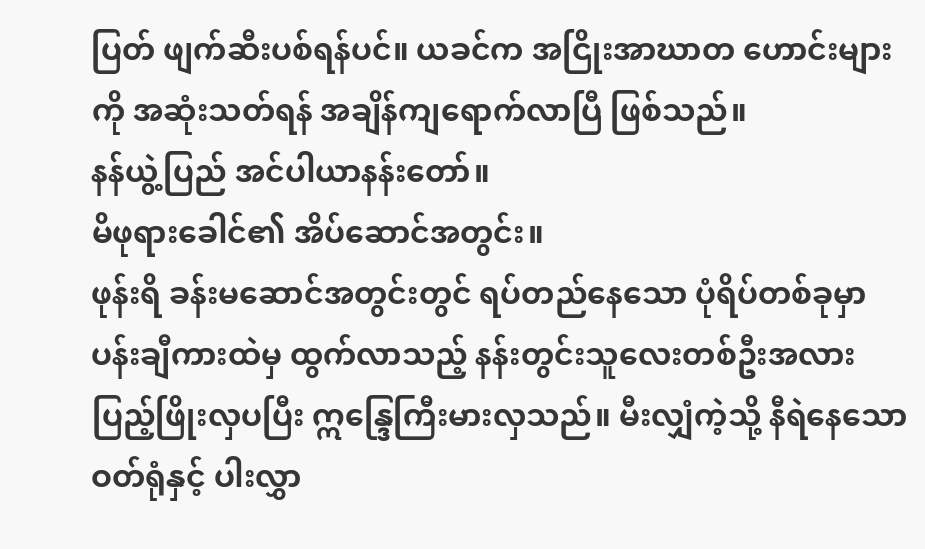ပြတ် ဖျက်ဆီးပစ်ရန်ပင်။ ယခင်က အငြိုးအာဃာတ ဟောင်းများကို အဆုံးသတ်ရန် အချိန်ကျရောက်လာပြီ ဖြစ်သည်။
နန်ယွဲ့ပြည် အင်ပါယာနန်းတော်။
မိဖုရားခေါင်၏ အိပ်ဆောင်အတွင်း။
ဖုန်းရိ ခန်းမဆောင်အတွင်းတွင် ရပ်တည်နေသော ပုံရိပ်တစ်ခုမှာ ပန်းချီကားထဲမှ ထွက်လာသည့် နန်းတွင်းသူလေးတစ်ဦးအလား ပြည့်ဖြိုးလှပပြီး ဣန္ဒြေကြီးမားလှသည်။ မီးလျှံကဲ့သို့ နီရဲနေသော ဝတ်ရုံနှင့် ပါးလွှာ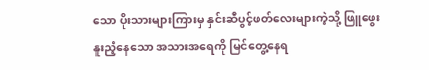သော ပိုးသားများကြားမှ နှင်းဆီပွင့်ဖတ်လေးများကဲ့သို့ ဖြူဖွေးနူးညံ့နေသော အသားအရေကို မြင်တွေ့နေရ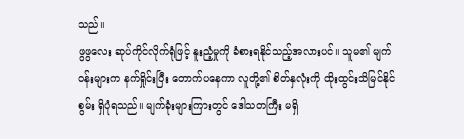သည်။
ဖွဖွလေး ဆုပ်ကိုင်လိုက်ရုံဖြင့် နူးညံ့မှုကို ခံစားရနိုင်သည့်အလားပင်။ သူမ၏ မျက်ဝန်းများက နက်ရှိုင်းပြီး တောက်ပနေကာ လူတို့၏ စိတ်နှလုံးကို ထိုးထွင်းသိမြင်နိုင်စွမ်း ရှိပုံရသည်။ မျက်ခုံးများကြားတွင် ဒေါသတကြီး မရှိ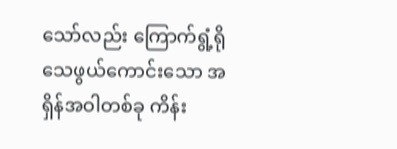သော်လည်း ကြောက်ရွံ့ရိုသေဖွယ်ကောင်းသော အရှိန်အဝါတစ်ခု ကိန်း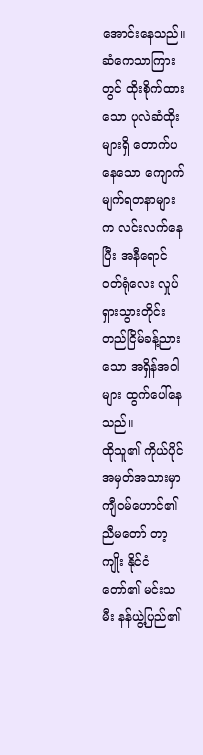အောင်းနေသည်။
ဆံကေသာကြားတွင် ထိုးစိုက်ထားသော ပုလဲဆံထိုးများရှိ တောက်ပနေသော ကျောက်မျက်ရတနာများက လင်းလက်နေပြီး အနီရောင် ဝတ်ရုံလေး လှုပ်ရှားသွားတိုင်း တည်ငြိမ်ခန့်ညားသော အရှိန်အဝါများ ထွက်ပေါ်နေသည်။
ထိုသူ၏ ကိုယ်ပိုင်အမှတ်အသားမှာ ကျီဝမ်ဟောင်၏ ညီမတော် တာ့ကျိုး နိုင်ငံတော်၏ မင်းသမီး နန်ယွဲ့ပြည်၏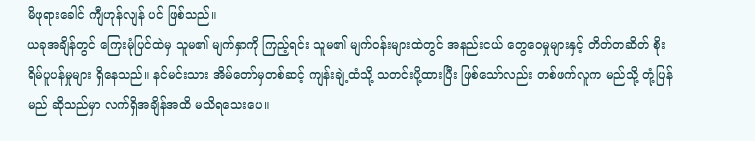မိဖုရားခေါင် ကျီဟုန်လျန် ပင် ဖြစ်သည်။
ယခုအချိန်တွင် ကြေးမုံပြင်ထဲမှ သူမ၏ မျက်နှာကို ကြည့်ရင်း သူမ၏ မျက်ဝန်းများထဲတွင် အနည်းငယ် တွေဝေမှုများနှင့် တိတ်တဆိတ် စိုးရိမ်ပူပန်မှုများ ရှိနေသည်။ နင်မင်းသား အိမ်တော်မှတစ်ဆင့် ကျန်းချဲ့ထံသို့ သတင်းပို့ထားပြီး ဖြစ်သော်လည်း တစ်ဖက်လူက မည်သို့ တုံ့ပြန်မည် ဆိုသည်မှာ လက်ရှိအချိန်အထိ မသိရသေးပေ။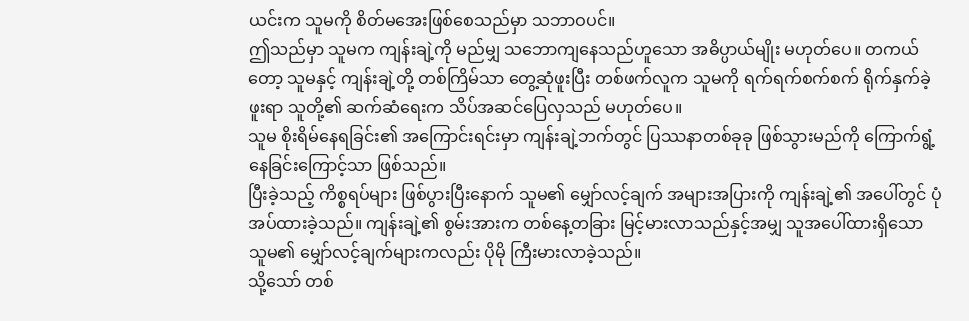ယင်းက သူမကို စိတ်မအေးဖြစ်စေသည်မှာ သဘာဝပင်။
ဤသည်မှာ သူမက ကျန်းချဲ့ကို မည်မျှ သဘောကျနေသည်ဟူသော အဓိပ္ပာယ်မျိုး မဟုတ်ပေ။ တကယ်တော့ သူမနှင့် ကျန်းချဲ့တို့ တစ်ကြိမ်သာ တွေ့ဆုံဖူးပြီး တစ်ဖက်လူက သူမကို ရက်ရက်စက်စက် ရိုက်နှက်ခဲ့ဖူးရာ သူတို့၏ ဆက်ဆံရေးက သိပ်အဆင်ပြေလှသည် မဟုတ်ပေ။
သူမ စိုးရိမ်နေရခြင်း၏ အကြောင်းရင်းမှာ ကျန်းချဲ့ဘက်တွင် ပြဿနာတစ်ခုခု ဖြစ်သွားမည်ကို ကြောက်ရွံ့နေခြင်းကြောင့်သာ ဖြစ်သည်။
ပြီးခဲ့သည့် ကိစ္စရပ်များ ဖြစ်ပွားပြီးနောက် သူမ၏ မျှော်လင့်ချက် အများအပြားကို ကျန်းချဲ့၏ အပေါ်တွင် ပုံအပ်ထားခဲ့သည်။ ကျန်းချဲ့၏ စွမ်းအားက တစ်နေ့တခြား မြင့်မားလာသည်နှင့်အမျှ သူအပေါ်ထားရှိသော သူမ၏ မျှော်လင့်ချက်များကလည်း ပိုမို ကြီးမားလာခဲ့သည်။
သို့သော် တစ်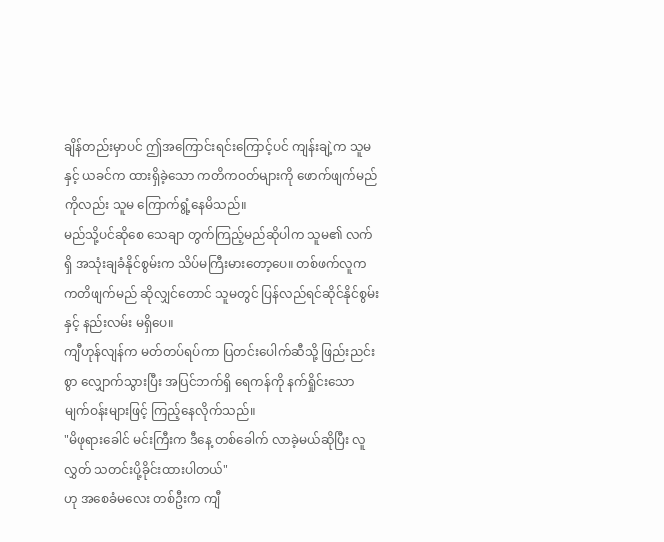ချိန်တည်းမှာပင် ဤအကြောင်းရင်းကြောင့်ပင် ကျန်းချဲ့က သူမနှင့် ယခင်က ထားရှိခဲ့သော ကတိကဝတ်များကို ဖောက်ဖျက်မည်ကိုလည်း သူမ ကြောက်ရွံ့နေမိသည်။
မည်သို့ပင်ဆိုစေ သေချာ တွက်ကြည့်မည်ဆိုပါက သူမ၏ လက်ရှိ အသုံးချခံနိုင်စွမ်းက သိပ်မကြီးမားတော့ပေ။ တစ်ဖက်လူက ကတိဖျက်မည် ဆိုလျှင်တောင် သူမတွင် ပြန်လည်ရင်ဆိုင်နိုင်စွမ်းနှင့် နည်းလမ်း မရှိပေ။
ကျီဟုန်လျန်က မတ်တပ်ရပ်ကာ ပြတင်းပေါက်ဆီသို့ ဖြည်းညင်းစွာ လျှောက်သွားပြီး အပြင်ဘက်ရှိ ရေကန်ကို နက်ရှိုင်းသော မျက်ဝန်းများဖြင့် ကြည့်နေလိုက်သည်။
"မိဖုရားခေါင် မင်းကြီးက ဒီနေ့ တစ်ခေါက် လာခဲ့မယ်ဆိုပြီး လူလွှတ် သတင်းပို့ခိုင်းထားပါတယ်"
ဟု အစေခံမလေး တစ်ဦးက ကျီ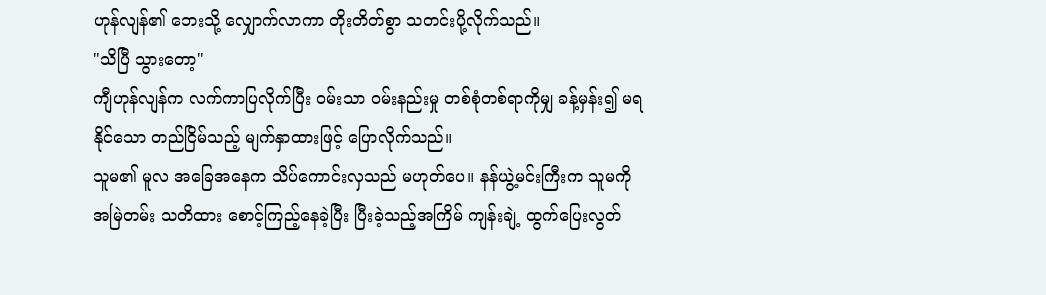ဟုန်လျန်၏ ဘေးသို့ လျှောက်လာကာ တိုးတိတ်စွာ သတင်းပို့လိုက်သည်။
"သိပြီ သွားတော့"
ကျီဟုန်လျန်က လက်ကာပြလိုက်ပြီး ဝမ်းသာ ဝမ်းနည်းမှု တစ်စုံတစ်ရာကိုမျှ ခန့်မှန်း၍ မရနိုင်သော တည်ငြိမ်သည့် မျက်နှာထားဖြင့် ပြောလိုက်သည်။
သူမ၏ မူလ အခြေအနေက သိပ်ကောင်းလှသည် မဟုတ်ပေ။ နန်ယွဲ့မင်းကြီးက သူမကို အမြဲတမ်း သတိထား စောင့်ကြည့်နေခဲ့ပြီး ပြီးခဲ့သည့်အကြိမ် ကျန်းချဲ့ ထွက်ပြေးလွတ်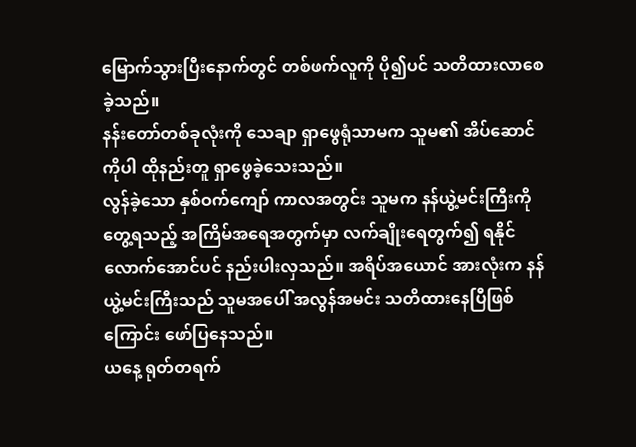မြောက်သွားပြီးနောက်တွင် တစ်ဖက်လူကို ပို၍ပင် သတိထားလာစေခဲ့သည်။
နန်းတော်တစ်ခုလုံးကို သေချာ ရှာဖွေရုံသာမက သူမ၏ အိပ်ဆောင်ကိုပါ ထိုနည်းတူ ရှာဖွေခဲ့သေးသည်။
လွန်ခဲ့သော နှစ်ဝက်ကျော် ကာလအတွင်း သူမက နန်ယွဲ့မင်းကြီးကို တွေ့ရသည့် အကြိမ်အရေအတွက်မှာ လက်ချိုးရေတွက်၍ ရနိုင်လောက်အောင်ပင် နည်းပါးလှသည်။ အရိပ်အယောင် အားလုံးက နန်ယွဲ့မင်းကြီးသည် သူမအပေါ် အလွန်အမင်း သတိထားနေပြီဖြစ်ကြောင်း ဖော်ပြနေသည်။
ယနေ့ ရုတ်တရက်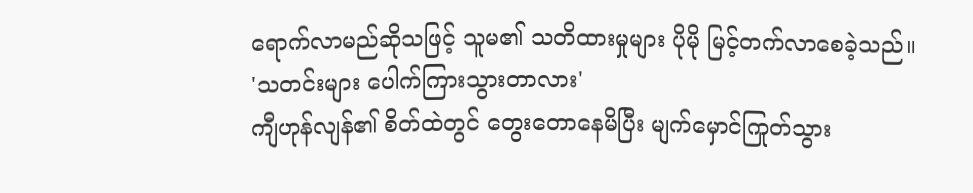ရောက်လာမည်ဆိုသဖြင့် သူမ၏ သတိထားမှုများ ပိုမို မြင့်တက်လာစေခဲ့သည်။
'သတင်းများ ပေါက်ကြားသွားတာလား'
ကျီဟုန်လျန်၏ စိတ်ထဲတွင် တွေးတောနေမိပြီး မျက်မှောင်ကြုတ်သွား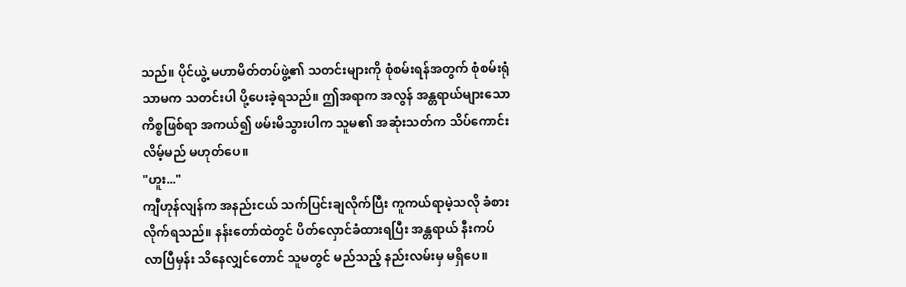သည်။ ပိုင်ယွဲ့ မဟာမိတ်တပ်ဖွဲ့၏ သတင်းများကို စုံစမ်းရန်အတွက် စုံစမ်းရုံသာမက သတင်းပါ ပို့ပေးခဲ့ရသည်။ ဤအရာက အလွန် အန္တရာယ်များသော ကိစ္စဖြစ်ရာ အကယ်၍ ဖမ်းမိသွားပါက သူမ၏ အဆုံးသတ်က သိပ်ကောင်းလိမ့်မည် မဟုတ်ပေ။
"ဟူး..."
ကျီဟုန်လျန်က အနည်းငယ် သက်ပြင်းချလိုက်ပြီး ကူကယ်ရာမဲ့သလို ခံစားလိုက်ရသည်။ နန်းတော်ထဲတွင် ပိတ်လှောင်ခံထားရပြီး အန္တရာယ် နီးကပ်လာပြီမှန်း သိနေလျှင်တောင် သူမတွင် မည်သည့် နည်းလမ်းမှ မရှိပေ။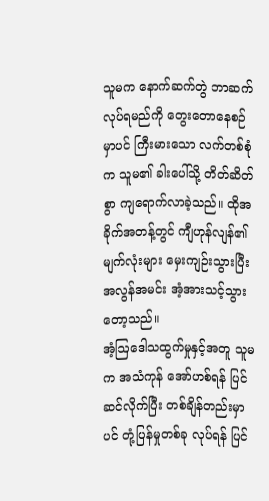သူမက နောက်ဆက်တွဲ ဘာဆက်လုပ်ရမည်ကို တွေးတောနေစဉ်မှာပင် ကြီးမားသော လက်တစ်စုံက သူမ၏ ခါးပေါ်သို့ တိတ်ဆိတ်စွာ ကျရောက်လာခဲ့သည်။ ထိုအခိုက်အတန့်တွင် ကျီဟုန်လျန်၏ မျက်လုံးများ မှေးကျဉ်းသွားပြီး အလွန်အမင်း အံ့အားသင့်သွားတော့သည်။
အံ့ဩဒေါသထွက်မှုနှင့်အတူ သူမက အသံကုန် အော်ဟစ်ရန် ပြင်ဆင်လိုက်ပြီး တစ်ချိန်တည်းမှာပင် တုံ့ပြန်မှုတစ်ခု လုပ်ရန် ပြင်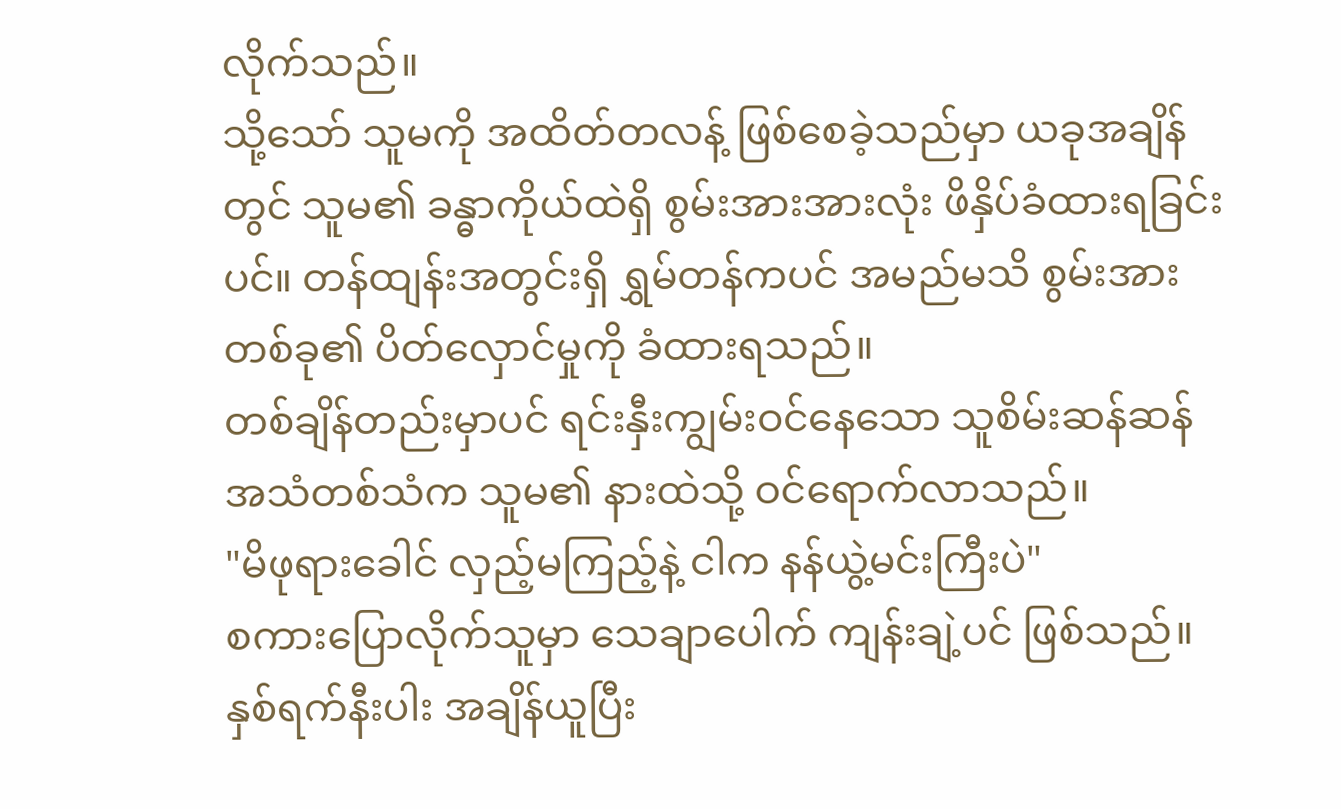လိုက်သည်။
သို့သော် သူမကို အထိတ်တလန့် ဖြစ်စေခဲ့သည်မှာ ယခုအချိန်တွင် သူမ၏ ခန္ဓာကိုယ်ထဲရှိ စွမ်းအားအားလုံး ဖိနှိပ်ခံထားရခြင်းပင်။ တန်ထျန်းအတွင်းရှိ ရွှမ်တန်ကပင် အမည်မသိ စွမ်းအားတစ်ခု၏ ပိတ်လှောင်မှုကို ခံထားရသည်။
တစ်ချိန်တည်းမှာပင် ရင်းနှီးကျွမ်းဝင်နေသော သူစိမ်းဆန်ဆန် အသံတစ်သံက သူမ၏ နားထဲသို့ ဝင်ရောက်လာသည်။
"မိဖုရားခေါင် လှည့်မကြည့်နဲ့ ငါက နန်ယွဲ့မင်းကြီးပဲ"
စကားပြောလိုက်သူမှာ သေချာပေါက် ကျန်းချဲ့ပင် ဖြစ်သည်။
နှစ်ရက်နီးပါး အချိန်ယူပြီး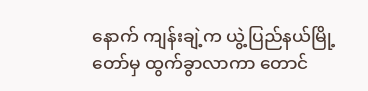နောက် ကျန်းချဲ့က ယွဲ့ပြည်နယ်မြို့တော်မှ ထွက်ခွာလာကာ တောင်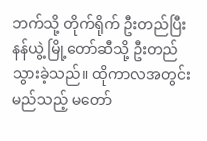ဘက်သို့ တိုက်ရိုက် ဦးတည်ပြီး နန်ယွဲ့ မြို့တော်ဆီသို့ ဦးတည်သွားခဲ့သည်။ ထိုကာလအတွင်း မည်သည့် မတော်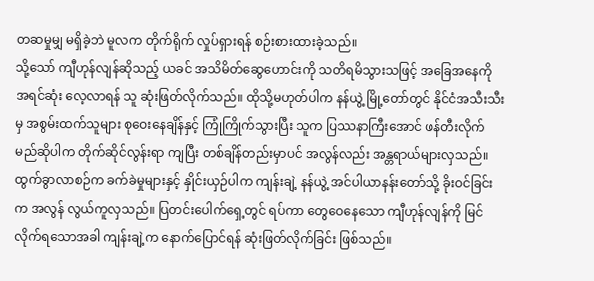တဆမှုမျှ မရှိခဲ့ဘဲ မူလက တိုက်ရိုက် လှုပ်ရှားရန် စဉ်းစားထားခဲ့သည်။
သို့သော် ကျီဟုန်လျန်ဆိုသည့် ယခင် အသိမိတ်ဆွေဟောင်းကို သတိရမိသွားသဖြင့် အခြေအနေကို အရင်ဆုံး လေ့လာရန် သူ ဆုံးဖြတ်လိုက်သည်။ ထိုသို့မဟုတ်ပါက နန်ယွဲ့ မြို့တော်တွင် နိုင်ငံအသီးသီးမှ အစွမ်းထက်သူများ စုဝေးနေချိန်နှင့် ကြုံကြိုက်သွားပြီး သူက ပြဿနာကြီးအောင် ဖန်တီးလိုက်မည်ဆိုပါက တိုက်ဆိုင်လွန်းရာ ကျပြီး တစ်ချိန်တည်းမှာပင် အလွန်လည်း အန္တရာယ်များလှသည်။
ထွက်ခွာလာစဉ်က ခက်ခဲမှုများနှင့် နှိုင်းယှဉ်ပါက ကျန်းချဲ့ နန်ယွဲ့ အင်ပါယာနန်းတော်သို့ ခိုးဝင်ခြင်းက အလွန် လွယ်ကူလှသည်။ ပြတင်းပေါက်ရှေ့တွင် ရပ်ကာ တွေဝေနေသော ကျီဟုန်လျန်ကို မြင်လိုက်ရသောအခါ ကျန်းချဲ့က နောက်ပြောင်ရန် ဆုံးဖြတ်လိုက်ခြင်း ဖြစ်သည်။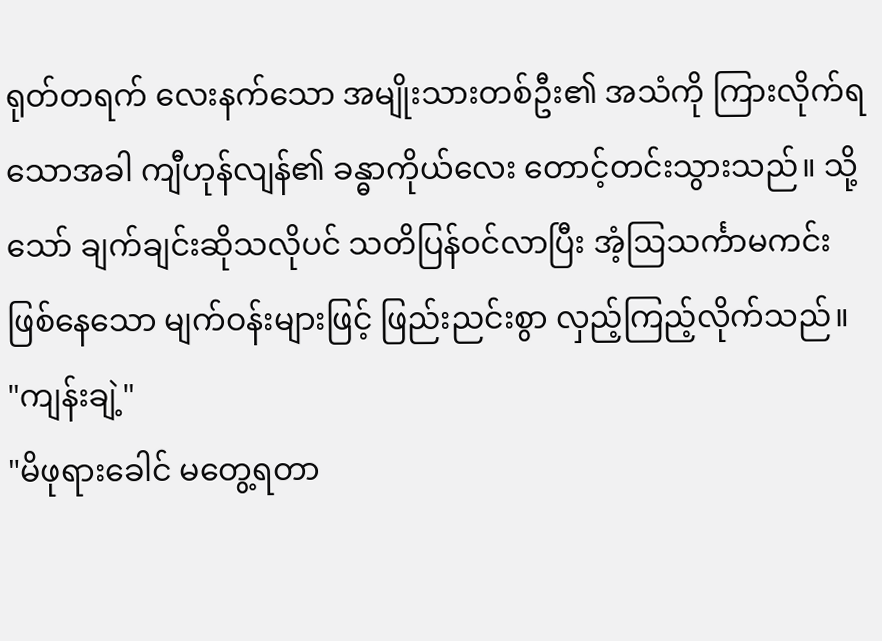ရုတ်တရက် လေးနက်သော အမျိုးသားတစ်ဦး၏ အသံကို ကြားလိုက်ရသောအခါ ကျီဟုန်လျန်၏ ခန္ဓာကိုယ်လေး တောင့်တင်းသွားသည်။ သို့သော် ချက်ချင်းဆိုသလိုပင် သတိပြန်ဝင်လာပြီး အံ့ဩသင်္ကာမကင်းဖြစ်နေသော မျက်ဝန်းများဖြင့် ဖြည်းညင်းစွာ လှည့်ကြည့်လိုက်သည်။
"ကျန်းချဲ့"
"မိဖုရားခေါင် မတွေ့ရတာ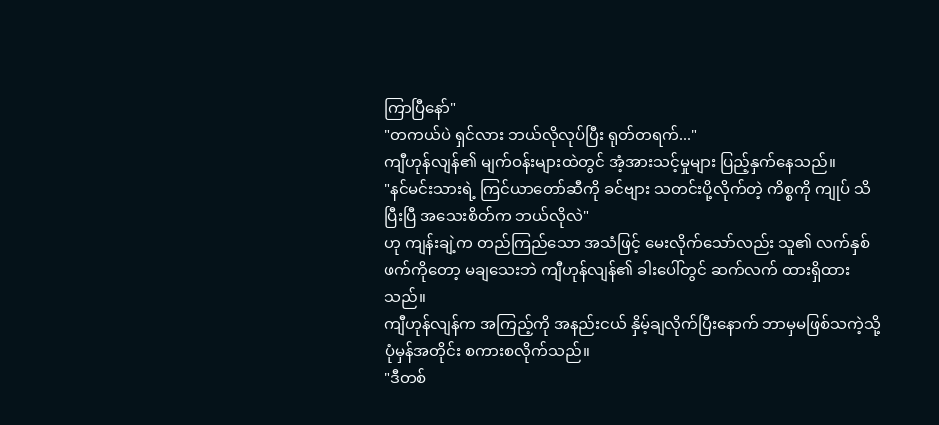ကြာပြီနော်"
"တကယ်ပဲ ရှင်လား ဘယ်လိုလုပ်ပြီး ရုတ်တရက်..."
ကျီဟုန်လျန်၏ မျက်ဝန်းများထဲတွင် အံ့အားသင့်မှုများ ပြည့်နှက်နေသည်။
"နင်မင်းသားရဲ့ ကြင်ယာတော်ဆီကို ခင်ဗျား သတင်းပို့လိုက်တဲ့ ကိစ္စကို ကျုပ် သိပြီးပြီ အသေးစိတ်က ဘယ်လိုလဲ"
ဟု ကျန်းချဲ့က တည်ကြည်သော အသံဖြင့် မေးလိုက်သော်လည်း သူ၏ လက်နှစ်ဖက်ကိုတော့ မချသေးဘဲ ကျီဟုန်လျန်၏ ခါးပေါ်တွင် ဆက်လက် ထားရှိထားသည်။
ကျီဟုန်လျန်က အကြည့်ကို အနည်းငယ် နှိမ့်ချလိုက်ပြီးနောက် ဘာမှမဖြစ်သကဲ့သို့ ပုံမှန်အတိုင်း စကားစလိုက်သည်။
"ဒီတစ်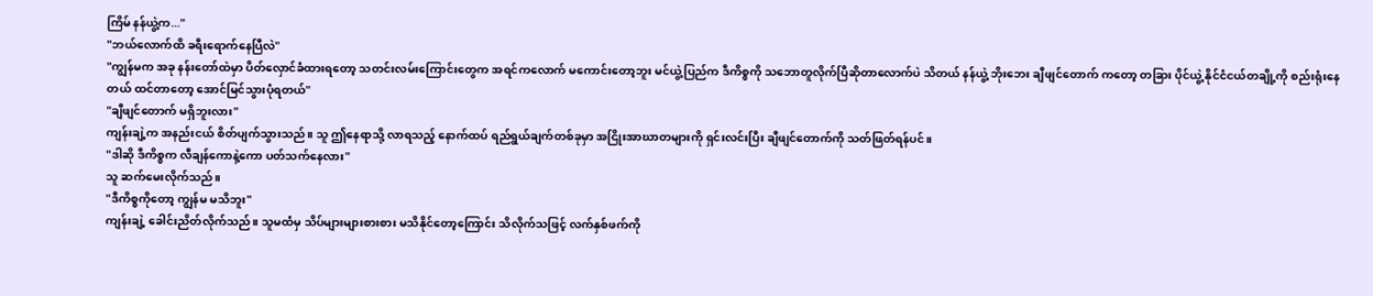ကြိမ် နန်ယွဲ့က..."
"ဘယ်လောက်ထိ ခရီးရောက်နေပြီလဲ"
"ကျွန်မက အခု နန်းတော်ထဲမှာ ပိတ်လှောင်ခံထားရတော့ သတင်းလမ်းကြောင်းတွေက အရင်ကလောက် မကောင်းတော့ဘူး မင်ယွဲ့ပြည်က ဒီကိစ္စကို သဘောတူလိုက်ပြီဆိုတာလောက်ပဲ သိတယ် နန်ယွဲ့ ဘိုးဘေး ချီဖျင်တောက် ကတော့ တခြား ပိုင်ယွဲ့ နိုင်ငံငယ်တချို့ကို စည်းရုံးနေတယ် ထင်တာတော့ အောင်မြင်သွားပုံရတယ်"
"ချီဖျင်တောက် မရှိဘူးလား"
ကျန်းချဲ့က အနည်းငယ် စိတ်ပျက်သွားသည်။ သူ ဤနေရာသို့ လာရသည့် နောက်ထပ် ရည်ရွယ်ချက်တစ်ခုမှာ အငြိုးအာဃာတများကို ရှင်းလင်းပြီး ချီဖျင်တောက်ကို သတ်ဖြတ်ရန်ပင်။
"ဒါဆို ဒီကိစ္စက လီချန်ကောနဲ့ကော ပတ်သက်နေလား"
သူ ဆက်မေးလိုက်သည်။
"ဒီကိစ္စကိုတော့ ကျွန်မ မသိဘူး"
ကျန်းချဲ့ ခေါင်းညိတ်လိုက်သည်။ သူမထံမှ သိပ်များများစားစား မသိနိုင်တော့ကြောင်း သိလိုက်သဖြင့် လက်နှစ်ဖက်ကို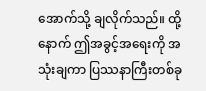အောက်သို့ ချလိုက်သည်။ ထို့နောက် ဤအခွင့်အရေးကို အသုံးချကာ ပြဿနာကြီးတစ်ခု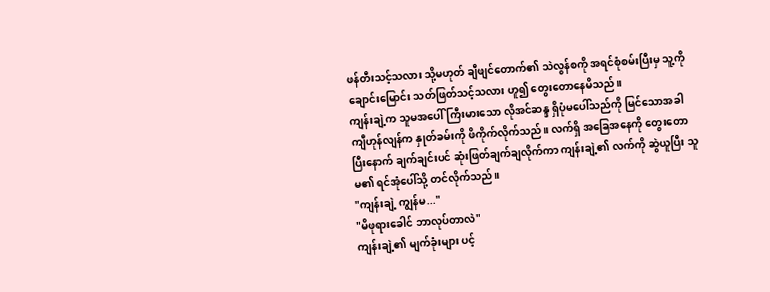ဖန်တီးသင့်သလား သို့မဟုတ် ချီဖျင်တောက်၏ သဲလွန်စကို အရင်စုံစမ်းပြီးမှ သူ့ကို ချောင်းမြောင်း သတ်ဖြတ်သင့်သလား ဟူ၍ တွေးတောနေမိသည်။
ကျန်းချဲ့က သူမအပေါ် ကြီးမားသော လိုအင်ဆန္ဒ ရှိပုံမပေါ်သည်ကို မြင်သောအခါ ကျီဟုန်လျန်က နှုတ်ခမ်းကို ဖိကိုက်လိုက်သည်။ လက်ရှိ အခြေအနေကို တွေးတောပြီးနောက် ချက်ချင်းပင် ဆုံးဖြတ်ချက်ချလိုက်ကာ ကျန်းချဲ့၏ လက်ကို ဆွဲယူပြီး သူမ၏ ရင်အုံပေါ်သို့ တင်လိုက်သည်။
"ကျန်းချဲ့ ကျွန်မ..."
"မိဖုရားခေါင် ဘာလုပ်တာလဲ"
ကျန်းချဲ့၏ မျက်ခုံးများ ပင့်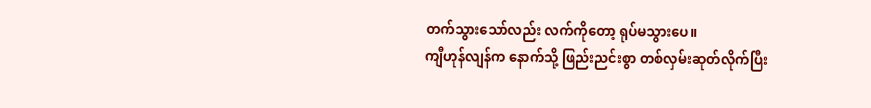တက်သွားသော်လည်း လက်ကိုတော့ ရုပ်မသွားပေ။
ကျီဟုန်လျန်က နောက်သို့ ဖြည်းညင်းစွာ တစ်လှမ်းဆုတ်လိုက်ပြီး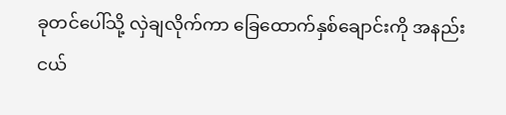ခုတင်ပေါ်သို့ လှဲချလိုက်ကာ ခြေထောက်နှစ်ချောင်းကို အနည်းငယ်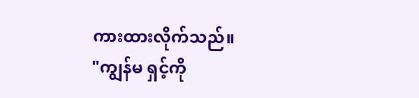ကားထားလိုက်သည်။
"ကျွန်မ ရှင့်ကို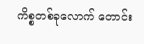ကိစ္စတစ်ခုလောက် တောင်း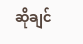ဆိုချင်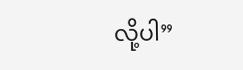လို့ပါ”